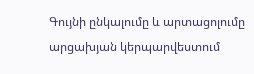Գույնի ընկալումը և արտացոլումը արցախյան կերպարվեստում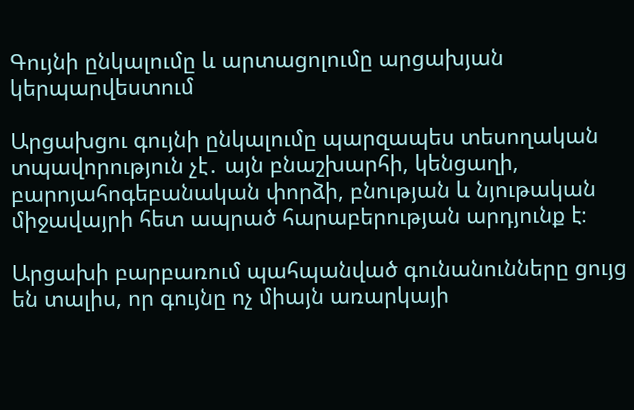Գույնի ընկալումը և արտացոլումը արցախյան կերպարվեստում

Արցախցու գույնի ընկալումը պարզապես տեսողական տպավորություն չէ․ այն բնաշխարհի, կենցաղի, բարոյահոգեբանական փորձի, բնության և նյութական միջավայրի հետ ապրած հարաբերության արդյունք է։

Արցախի բարբառում պահպանված գունանունները ցույց են տալիս, որ գույնը ոչ միայն առարկայի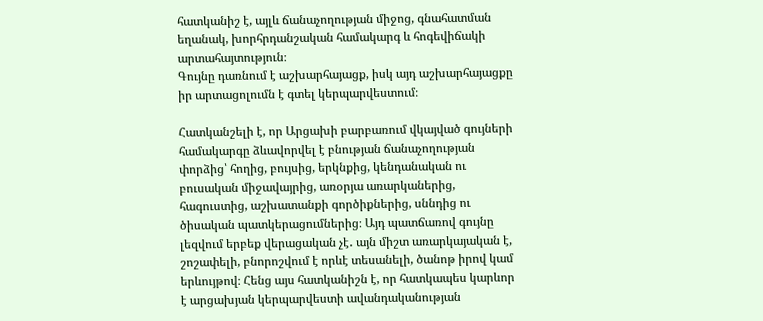հատկանիշ է, այլև ճանաչողության միջոց, գնահատման եղանակ, խորհրդանշական համակարգ և հոգեվիճակի արտահայտություն։
Գույնը դառնում է աշխարհայացք, իսկ այդ աշխարհայացքը իր արտացոլումն է գտել կերպարվեստում։

Հատկանշելի է, որ Արցախի բարբառում վկայված գույների համակարգը ձևավորվել է բնության ճանաչողության փորձից՝ հողից, բույսից, երկնքից, կենդանական ու բուսական միջավայրից, առօրյա առարկաներից, հագուստից, աշխատանքի գործիքներից, սննդից ու ծիսական պատկերացումներից։ Այդ պատճառով գույնը լեզվում երբեք վերացական չէ․ այն միշտ առարկայական է, շոշափելի, բնորոշվում է որևէ տեսանելի, ծանոթ իրով կամ երևույթով։ Հենց այս հատկանիշն է, որ հատկապես կարևոր է արցախյան կերպարվեստի ավանդականության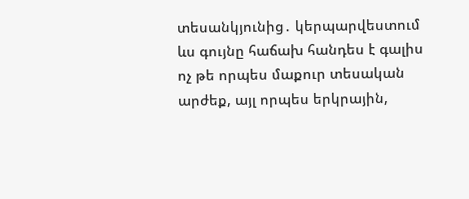տեսանկյունից․ կերպարվեստում ևս գույնը հաճախ հանդես է գալիս ոչ թե որպես մաքուր տեսական արժեք, այլ որպես երկրային,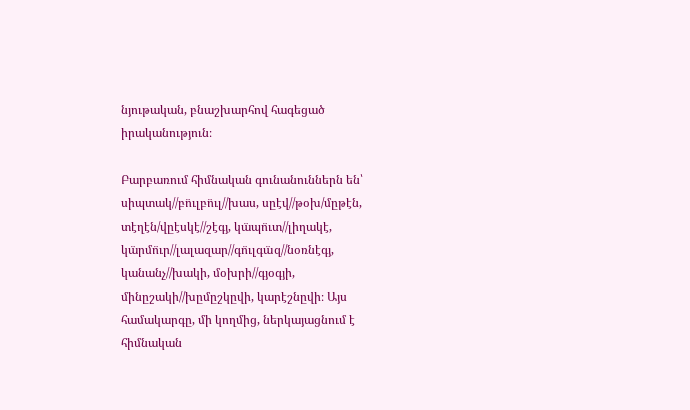նյութական, բնաշխարհով հագեցած իրականություն։

Բարբառում հիմնական գունանուններն են՝ սիպտակ//բո̈ւլբո̈ւլ//խաս, սըէվ//թօխ/մըթէն, տէղէն/վըէսկէ//շէգյ, կա̈պո̈ւտ//լիղակէ, կա̈րմո̈ւր//լալազար//գո̈ւլգա̈զ//նօռնէգյ, կանանչ//խակի, մօխրի//գյօգյի, մինըշակի//խըմըշկըվի, կարէշնըվի։ Այս համակարգը, մի կողմից, ներկայացնում է հիմնական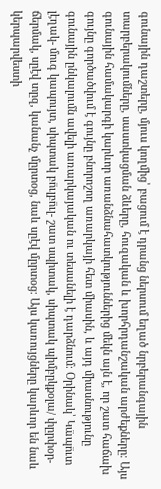գունային դաշտերը, մյուս կողմից՝ բացում է դրանց ներսում եղած նրբերանգային տարբերակումները, սաստկացման ձևերը, հուզական և խորհրդանշական արժեքները։ Այս գունային համակարգի կարևոր առանձնահատկություններից մեկն այն է, որ շատ հաճախ գույնը գործածվում է գույնը բնորոշող առարկայի հետ միասին, և այդ միասնությունը գունային ընկալումն ավելի առարկայական ու տեսանելի է դարձնում։ Օրինակ՝ Կա̈պո̈ւտ լէղակ- մուգ կապույտ, սիպտակ բո̈ւլբո̈ւլ- շատ սպիտակ, սիպտակ պիմբըկքօլա/ փըրփօր- ճերմակ, սըէվ տըզ, կանանչ մըրտօց, նաև սըէվ մըրտօց։ Այս կառույցները կարևոր են նաև կերպարվեստի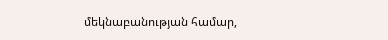մեկնաբանության համար,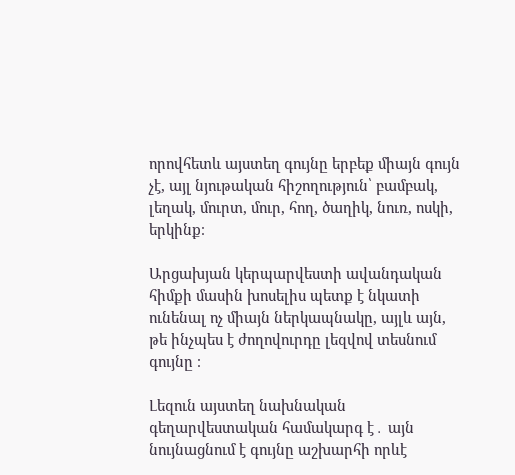որովհետև այստեղ գույնը երբեք միայն գույն չէ, այլ նյութական հիշողություն՝ բամբակ, լեղակ, մուրտ, մուր, հող, ծաղիկ, նուռ, ոսկի, երկինք։

Արցախյան կերպարվեստի ավանդական հիմքի մասին խոսելիս պետք է նկատի ունենալ ոչ միայն ներկապնակը, այլև այն, թե ինչպես է ժողովուրդը լեզվով տեսնում գույնը ։

Լեզուն այստեղ նախնական գեղարվեստական համակարգ է․ այն նույնացնում է գույնը աշխարհի որևէ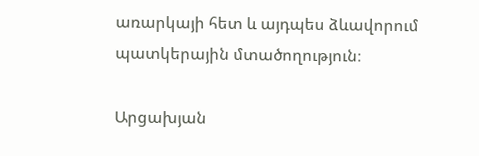առարկայի հետ և այդպես ձևավորում պատկերային մտածողություն։

Արցախյան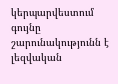կերպարվեստում գույնը շարունակությունն է լեզվական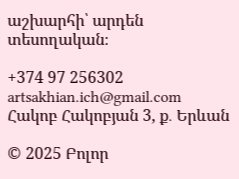աշխարհի՝ արդեն տեսողական։

+374 97 256302
artsakhian.ich@gmail.com
Հակոբ Հակոբյան 3, ք․ Երևան

© 2025 Բոլոր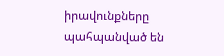իրավունքները պահպանված են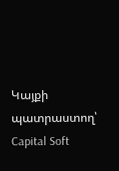Կայքի պատրաստող՝ Capital Soft